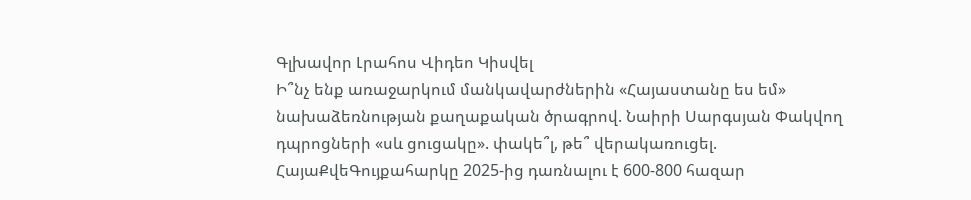Գլխավոր Լրահոս Վիդեո Կիսվել
Ի՞նչ ենք առաջարկում մանկավարժներին «Հայաստանը ես եմ» նախաձեռնության քաղաքական ծրագրով. Նաիրի Սարգսյան Փակվող դպրոցների «սև ցուցակը». փակե՞լ, թե՞ վերակառուցել. ՀայաՔվեԳույքահարկը 2025-ից դառնալու է 600-800 հազար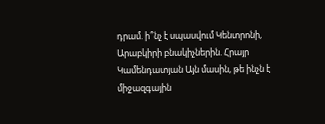դրամ. ի՞նչ է սպասվում Կենտրոնի, Արաբկիրի բնակիչներին. Հրայր Կամենդատյան Այն մասին, թե ինչն է միջազգային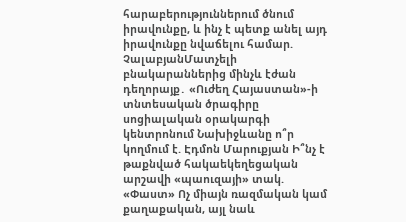հարաբերություններում ծնում իրավունքը, և ինչ է պետք անել այդ իրավունքը նվաճելու համար. ՉալաբյանՄատչելի բնակարաններից մինչև էժան դեղորայք․ «Ուժեղ Հայաստան»-ի տնտեսական ծրագիրը սոցիալական օրակարգի կենտրոնում Նախիջևանը ո՞ր կողմում է. Էդմոն Մարուքյան Ի՞նչ է թաքնված հակաեկեղեցական արշավի «պաուզայի» տակ. «Փաստ» Ոչ միայն ռազմական կամ քաղաքական, այլ նաև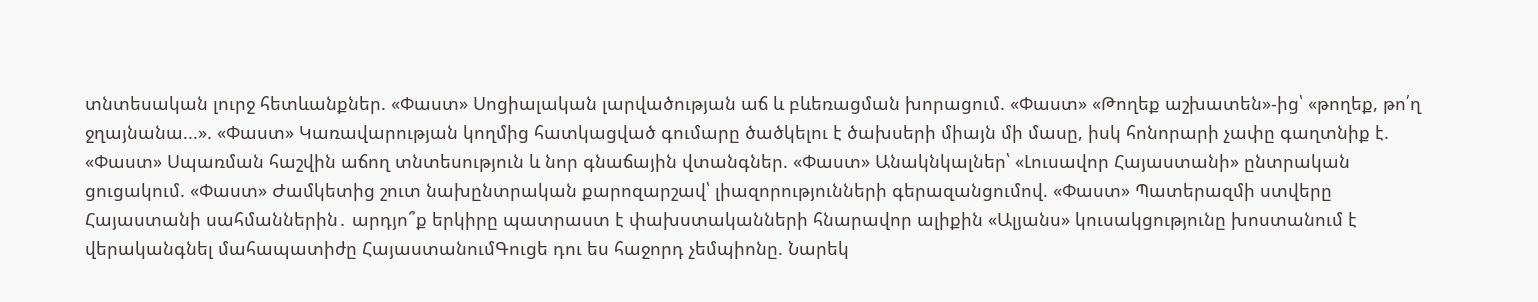տնտեսական լուրջ հետևանքներ. «Փաստ» Սոցիալական լարվածության աճ և բևեռացման խորացում. «Փաստ» «Թողեք աշխատեն»-ից՝ «թողեք, թո՛ղ ջղայնանա...». «Փաստ» Կառավարության կողմից հատկացված գումարը ծածկելու է ծախսերի միայն մի մասը, իսկ հոնորարի չափը գաղտնիք է. «Փաստ» Սպառման հաշվին աճող տնտեսություն և նոր գնաճային վտանգներ. «Փաստ» Անակնկալներ՝ «Լուսավոր Հայաստանի» ընտրական ցուցակում. «Փաստ» Ժամկետից շուտ նախընտրական քարոզարշավ՝ լիազորությունների գերազանցումով. «Փաստ» Պատերազմի ստվերը Հայաստանի սահմաններին․ արդյո՞ք երկիրը պատրաստ է փախստականների հնարավոր ալիքին «Ալյանս» կուսակցությունը խոստանում է վերականգնել մահապատիժը ՀայաստանումԳուցե դու ես հաջորդ չեմպիոնը. Նարեկ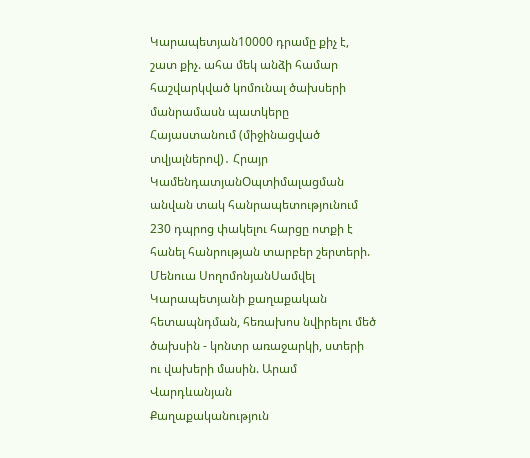Կարապետյան10000 դրամը քիչ է, շատ քիչ. ահա մեկ անձի համար հաշվարկված կոմունալ ծախսերի մանրամասն պատկերը Հայաստանում (միջինացված տվյալներով)․ Հրայր ԿամենդատյանՕպտիմալացման անվան տակ հանրապետությունում 230 դպրոց փակելու հարցը ոտքի է հանել հանրության տարբեր շերտերի. Մենուա ՍողոմոնյանՍամվել Կարապետյանի քաղաքական հետապնդման, հեռախոս նվիրելու մեծ ծախսին - կոնտր առաջարկի, ստերի ու վախերի մասին. Արամ Վարդևանյան
Քաղաքականություն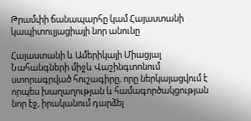Թրամփի ճանապարհը կամ Հայաստանի կապիտուլյացիայի նոր անունը

Հայաստանի և Ամերիկայի Միացյալ Նահանգների միջև Վաշինգտոնում ստորագրված հուշագիրը, որը ներկայացվում է որպես խաղաղության և համագործակցության նոր էջ, իրականում դարձել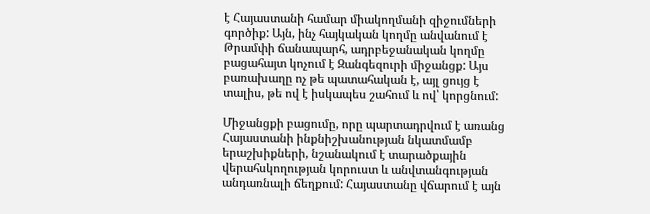է Հայաստանի համար միակողմանի զիջումների գործիք: Այն, ինչ հայկական կողմը անվանում է Թրամփի ճանապարհ, ադրբեջանական կողմը բացահայտ կոչում է Զանգեզուրի միջանցք: Այս բառախաղը ոչ թե պատահական է, այլ ցույց է տալիս, թե ով է իսկապես շահում և ով՝ կորցնում:

Միջանցքի բացումը, որը պարտադրվում է առանց Հայաստանի ինքնիշխանության նկատմամբ երաշխիքների, նշանակում է տարածքային վերահսկողության կորուստ և անվտանգության անդառնալի ճեղքում: Հայաստանը վճարում է այն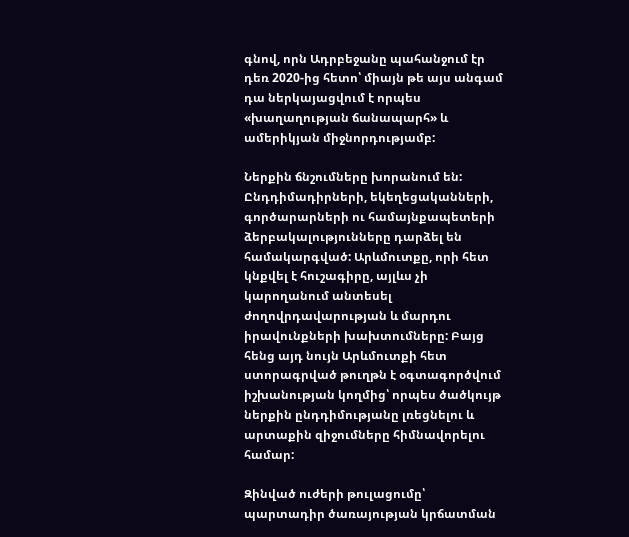գնով, որն Ադրբեջանը պահանջում էր դեռ 2020-ից հետո՝ միայն թե այս անգամ դա ներկայացվում է որպես «խաղաղության ճանապարհ» և ամերիկյան միջնորդությամբ:

Ներքին ճնշումները խորանում են: Ընդդիմադիրների, եկեղեցականների, գործարարների ու համայնքապետերի ձերբակալությունները դարձել են համակարգված: Արևմուտքը, որի հետ կնքվել է հուշագիրը, այլևս չի կարողանում անտեսել ժողովրդավարության և մարդու իրավունքների խախտումները: Բայց հենց այդ նույն Արևմուտքի հետ ստորագրված թուղթն է օգտագործվում իշխանության կողմից՝ որպես ծածկույթ ներքին ընդդիմությանը լռեցնելու և արտաքին զիջումները հիմնավորելու համար:

Զինված ուժերի թուլացումը՝ պարտադիր ծառայության կրճատման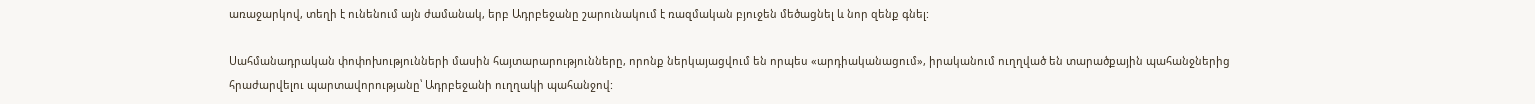առաջարկով, տեղի է ունենում այն ժամանակ, երբ Ադրբեջանը շարունակում է ռազմական բյուջեն մեծացնել և նոր զենք գնել:

Սահմանադրական փոփոխությունների մասին հայտարարությունները, որոնք ներկայացվում են որպես «արդիականացում», իրականում ուղղված են տարածքային պահանջներից հրաժարվելու պարտավորությանը՝ Ադրբեջանի ուղղակի պահանջով: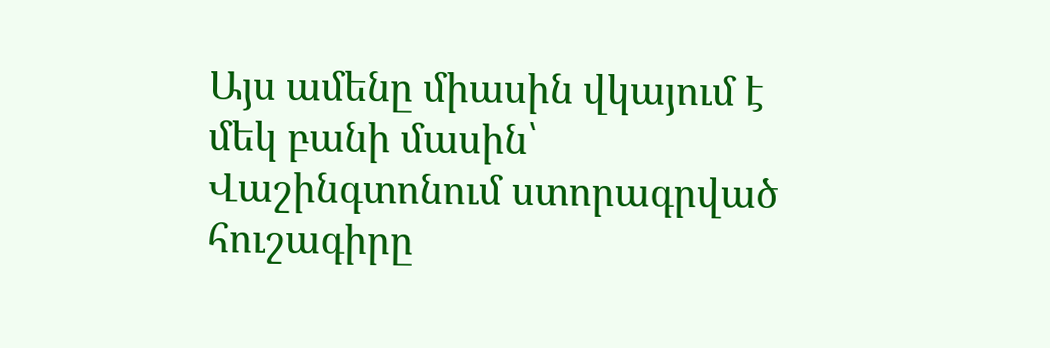Այս ամենը միասին վկայում է մեկ բանի մասին՝ Վաշինգտոնում ստորագրված հուշագիրը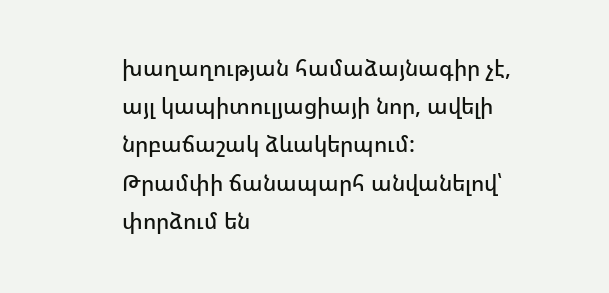խաղաղության համաձայնագիր չէ, այլ կապիտուլյացիայի նոր, ավելի նրբաճաշակ ձևակերպում: Թրամփի ճանապարհ անվանելով՝ փորձում են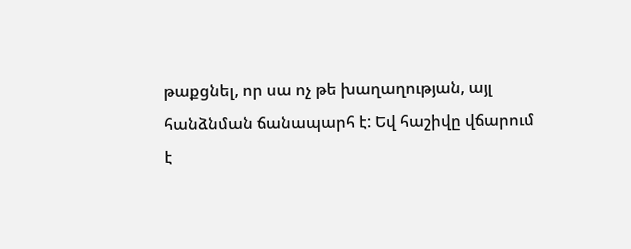թաքցնել, որ սա ոչ թե խաղաղության, այլ հանձնման ճանապարհ է: Եվ հաշիվը վճարում է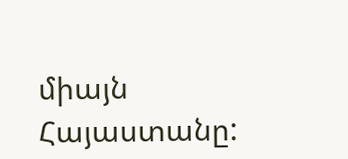միայն Հայաստանը: